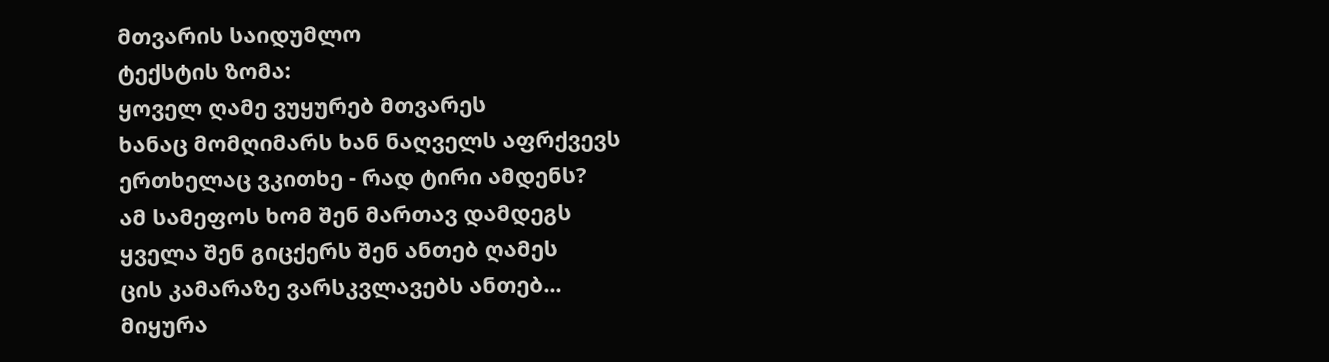მთვარის საიდუმლო
ტექსტის ზომა:
ყოველ ღამე ვუყურებ მთვარეს
ხანაც მომღიმარს ხან ნაღველს აფრქვევს
ერთხელაც ვკითხე - რად ტირი ამდენს?
ამ სამეფოს ხომ შენ მართავ დამდეგს
ყველა შენ გიცქერს შენ ანთებ ღამეს
ცის კამარაზე ვარსკვლავებს ანთებ...
მიყურა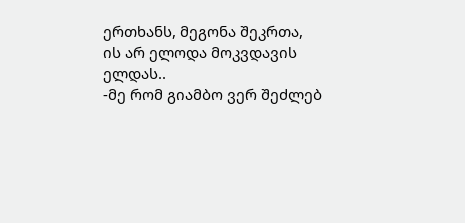ერთხანს, მეგონა შეკრთა,
ის არ ელოდა მოკვდავის ელდას..
-მე რომ გიამბო ვერ შეძლებ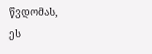წვდომას,
ეს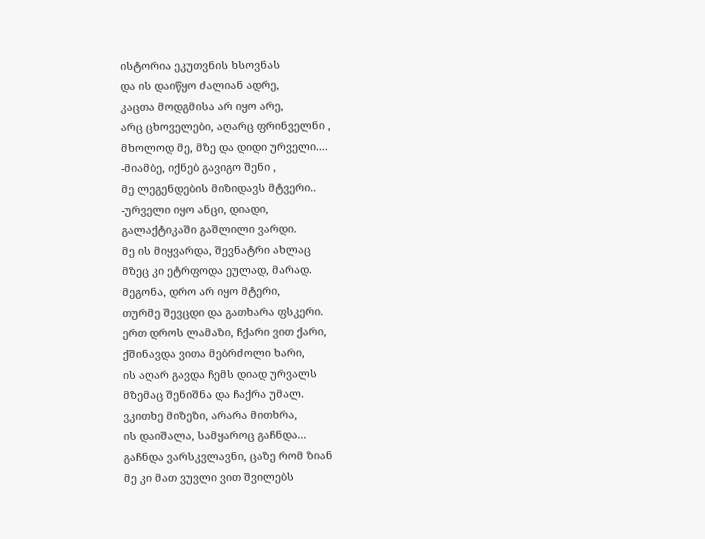ისტორია ეკუთვნის ხსოვნას
და ის დაიწყო ძალიან ადრე,
კაცთა მოდგმისა არ იყო არე,
არც ცხოველები, აღარც ფრინველნი ,
მხოლოდ მე, მზე და დიდი ურველი....
-მიამბე, იქნებ გავიგო შენი ,
მე ლეგენდების მიზიდავს მტვერი..
-ურველი იყო ანცი, დიადი,
გალაქტიკაში გაშლილი ვარდი.
მე ის მიყვარდა, შევნატრი ახლაც
მზეც კი ეტრფოდა ეულად, მარად.
მეგონა, დრო არ იყო მტერი,
თურმე შევცდი და გათხარა ფსკერი.
ერთ დროს ლამაზი, ჩქარი ვით ქარი,
ქშინავდა ვითა მებრძოლი ხარი,
ის აღარ გავდა ჩემს დიად ურვალს
მზემაც შენიშნა და ჩაქრა უმალ.
ვკითხე მიზეზი, არარა მითხრა,
ის დაიშალა, სამყაროც გაჩნდა...
გაჩნდა ვარსკვლავნი, ცაზე რომ ზიან
მე კი მათ ვუვლი ვით შვილებს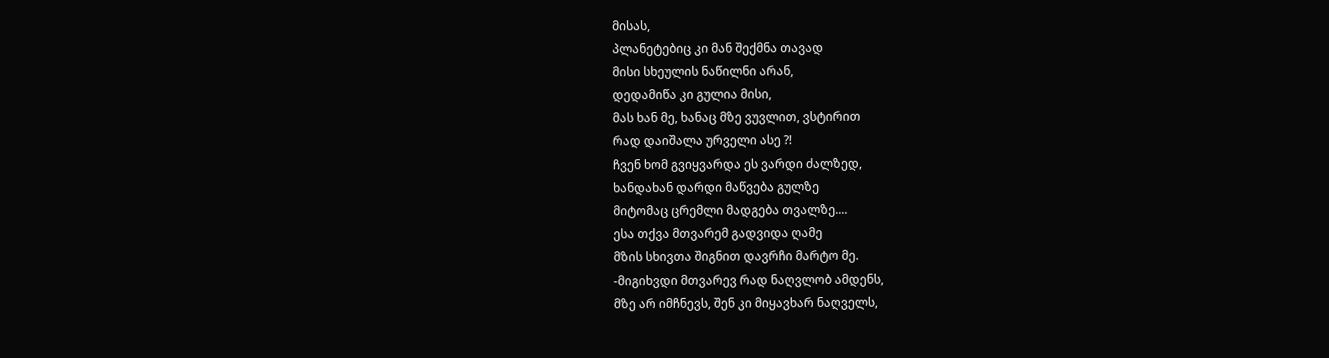მისას,
პლანეტებიც კი მან შექმნა თავად
მისი სხეულის ნაწილნი არან,
დედამიწა კი გულია მისი,
მას ხან მე, ხანაც მზე ვუვლით, ვსტირით
რად დაიშალა ურველი ასე ?!
ჩვენ ხომ გვიყვარდა ეს ვარდი ძალზედ,
ხანდახან დარდი მაწვება გულზე
მიტომაც ცრემლი მადგება თვალზე....
ესა თქვა მთვარემ გადვიდა ღამე
მზის სხივთა შიგნით დავრჩი მარტო მე.
-მიგიხვდი მთვარევ რად ნაღვლობ ამდენს,
მზე არ იმჩნევს, შენ კი მიყავხარ ნაღველს,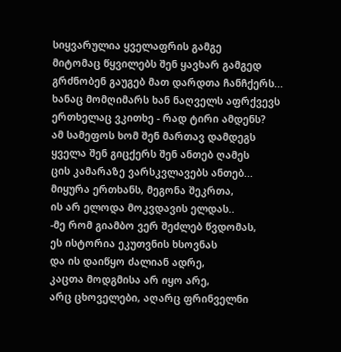სიყვარულია ყველაფრის გამგე
მიტომაც წყვილებს შენ ყავხარ გამგედ
გრძნობენ გაუგებ მათ დარდთა ჩანჩქერს...
ხანაც მომღიმარს ხან ნაღველს აფრქვევს
ერთხელაც ვკითხე - რად ტირი ამდენს?
ამ სამეფოს ხომ შენ მართავ დამდეგს
ყველა შენ გიცქერს შენ ანთებ ღამეს
ცის კამარაზე ვარსკვლავებს ანთებ...
მიყურა ერთხანს, მეგონა შეკრთა,
ის არ ელოდა მოკვდავის ელდას..
-მე რომ გიამბო ვერ შეძლებ წვდომას,
ეს ისტორია ეკუთვნის ხსოვნას
და ის დაიწყო ძალიან ადრე,
კაცთა მოდგმისა არ იყო არე,
არც ცხოველები, აღარც ფრინველნი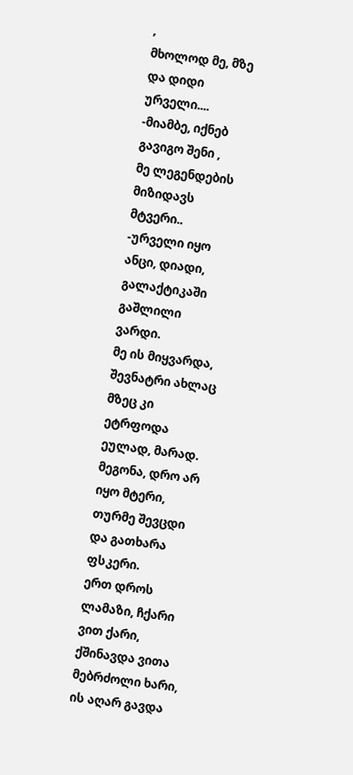,
მხოლოდ მე, მზე და დიდი ურველი....
-მიამბე, იქნებ გავიგო შენი ,
მე ლეგენდების მიზიდავს მტვერი..
-ურველი იყო ანცი, დიადი,
გალაქტიკაში გაშლილი ვარდი.
მე ის მიყვარდა, შევნატრი ახლაც
მზეც კი ეტრფოდა ეულად, მარად.
მეგონა, დრო არ იყო მტერი,
თურმე შევცდი და გათხარა ფსკერი.
ერთ დროს ლამაზი, ჩქარი ვით ქარი,
ქშინავდა ვითა მებრძოლი ხარი,
ის აღარ გავდა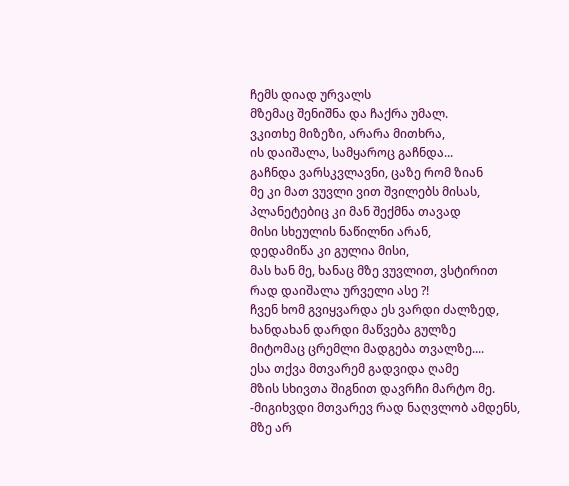ჩემს დიად ურვალს
მზემაც შენიშნა და ჩაქრა უმალ.
ვკითხე მიზეზი, არარა მითხრა,
ის დაიშალა, სამყაროც გაჩნდა...
გაჩნდა ვარსკვლავნი, ცაზე რომ ზიან
მე კი მათ ვუვლი ვით შვილებს მისას,
პლანეტებიც კი მან შექმნა თავად
მისი სხეულის ნაწილნი არან,
დედამიწა კი გულია მისი,
მას ხან მე, ხანაც მზე ვუვლით, ვსტირით
რად დაიშალა ურველი ასე ?!
ჩვენ ხომ გვიყვარდა ეს ვარდი ძალზედ,
ხანდახან დარდი მაწვება გულზე
მიტომაც ცრემლი მადგება თვალზე....
ესა თქვა მთვარემ გადვიდა ღამე
მზის სხივთა შიგნით დავრჩი მარტო მე.
-მიგიხვდი მთვარევ რად ნაღვლობ ამდენს,
მზე არ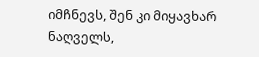იმჩნევს, შენ კი მიყავხარ ნაღველს,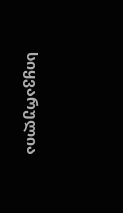სიყვარულია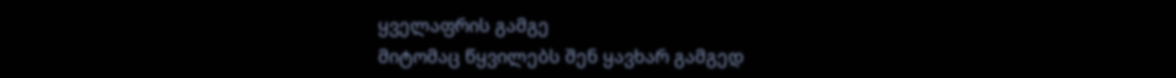ყველაფრის გამგე
მიტომაც წყვილებს შენ ყავხარ გამგედ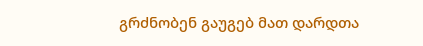გრძნობენ გაუგებ მათ დარდთა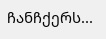ჩანჩქერს...